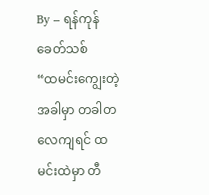By – ရန်ကုန်ခေတ်သစ်
“ထမင်းကျွေးတဲ့အခါမှာ တခါတလေကျရင် ထမင်းထဲမှာ တီ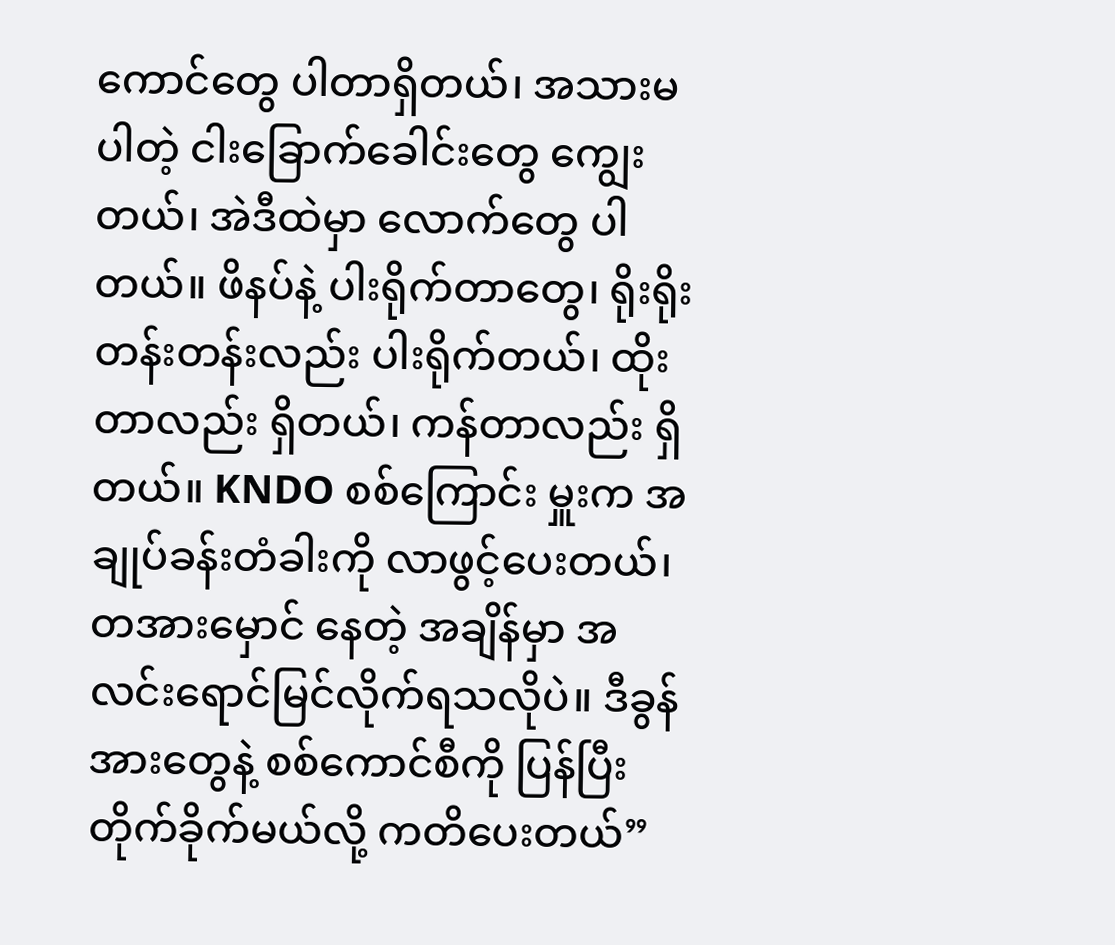ကောင်တွေ ပါတာရှိတယ်၊ အသားမပါတဲ့ ငါးခြောက်ခေါင်းတွေ ကျွေးတယ်၊ အဲဒီထဲမှာ လောက်တွေ ပါတယ်။ ဖိနပ်နဲ့ ပါးရိုက်တာတွေ၊ ရိုးရိုးတန်းတန်းလည်း ပါးရိုက်တယ်၊ ထိုးတာလည်း ရှိတယ်၊ ကန်တာလည်း ရှိတယ်။ KNDO စစ်ကြောင်း မှူးက အချုပ်ခန်းတံခါးကို လာဖွင့်ပေးတယ်၊ တအားမှောင် နေတဲ့ အချိန်မှာ အလင်းရောင်မြင်လိုက်ရသလိုပဲ။ ဒီခွန်အားတွေနဲ့ စစ်ကောင်စီကို ပြန်ပြီး တိုက်ခိုက်မယ်လို့ ကတိပေးတယ်”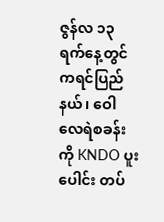ဇွန်လ ၁၃ ရက်နေ့တွင် ကရင်ပြည်နယ်၊ ဝေါလေရဲစခန်းကို KNDO ပူးပေါင်း တပ်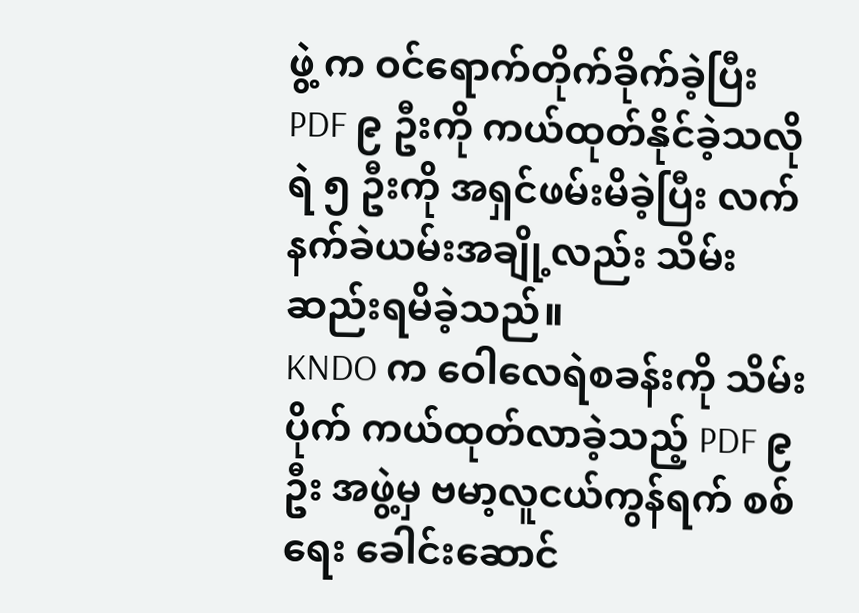ဖွဲ့ က ဝင်ရောက်တိုက်ခိုက်ခဲ့ပြီး PDF ၉ ဦးကို ကယ်ထုတ်နိုင်ခဲ့သလို ရဲ ၅ ဦးကို အရှင်ဖမ်းမိခဲ့ပြီး လက်နက်ခဲယမ်းအချို့လည်း သိမ်းဆည်းရမိခဲ့သည်။
KNDO က ဝေါလေရဲစခန်းကို သိမ်းပိုက် ကယ်ထုတ်လာခဲ့သည့် PDF ၉ ဦး အဖွဲ့မှ ဗမာ့လူငယ်ကွန်ရက် စစ်ရေး ခေါင်းဆောင်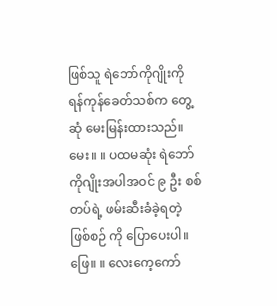ဖြစ်သူ ရဲဘော်ကိုဂျိုးကို ရန်ကုန်ခေတ်သစ်က တွေ့ဆုံ မေးမြန်းထားသည်။
မေး။ ။ ပထမဆုံး ရဲဘော်ကိုဂျိုးအပါအဝင် ၉ ဦး စစ်တပ်ရဲ့ ဖမ်းဆီးခံခဲ့ရတဲ့ ဖြစ်စဉ် ကို ပြောပေးပါ။
ဖြေ။ ။ လေးကေ့ကော်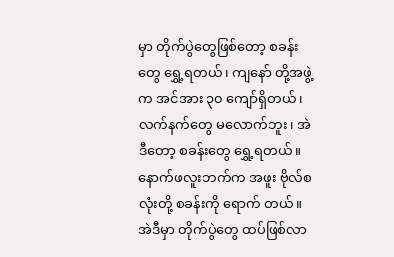မှာ တိုက်ပွဲတွေဖြစ်တော့ စခန်းတွေ ရွှေ့ရတယ်၊ ကျနော် တို့အဖွဲ့က အင်အား ၃၀ ကျော်ရှိတယ်၊ လက်နက်တွေ မလောက်ဘူး၊ အဲဒီတော့ စခန်းတွေ ရွှေ့ရတယ်။နောက်ဖလူးဘက်က အဖူး ဗိုလ်စလုံးတို့ စခန်းကို ရောက် တယ်။
အဲဒီမှာ တိုက်ပွဲတွေ ထပ်ဖြစ်လာ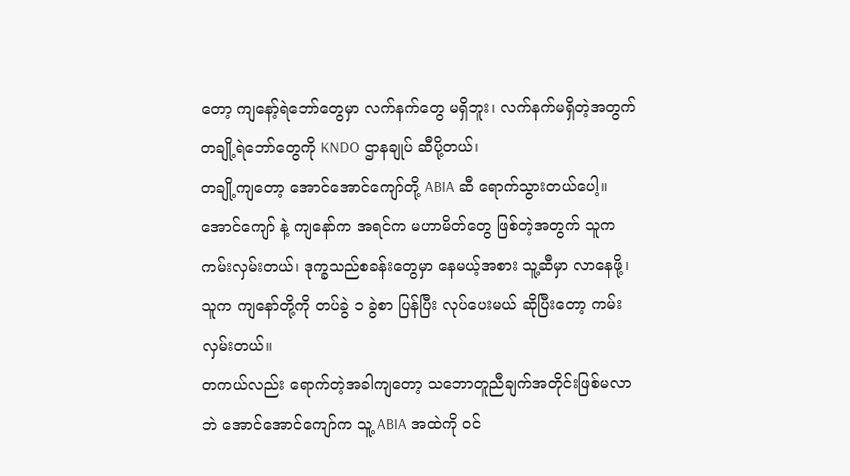တော့ ကျနော့်ရဲဘော်တွေမှာ လက်နက်တွေ မရှိဘူး၊ လက်နက်မရှိတဲ့အတွက် တချို့ရဲဘော်တွေကို KNDO ဌာနချုပ် ဆီပို့တယ်၊
တချို့ကျတော့ အောင်အောင်ကျော်တို့ ABIA ဆီ ရောက်သွားတယ်ပေါ့။ အောင်ကျော် နဲ့ ကျနော်က အရင်က မဟာမိတ်တွေ ဖြစ်တဲ့အတွက် သူက ကမ်းလှမ်းတယ်၊ ဒုက္ခသည်စခန်းတွေမှာ နေမယ့်အစား သူ့ဆီမှာ လာနေဖို့၊ သူက ကျနော်တို့ကို တပ်ခွဲ ၁ ခွဲစာ ပြန်ပြီး လုပ်ပေးမယ် ဆိုပြီးတော့ ကမ်း လှမ်းတယ်။
တကယ်လည်း ရောက်တဲ့အခါကျတော့ သဘောတူညီချက်အတိုင်းဖြစ်မလာဘဲ အောင်အောင်ကျော်က သူ့ ABIA အထဲကို ဝင်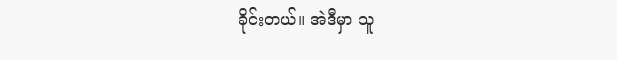ခိုင်းတယ်။ အဲဒီမှာ သူ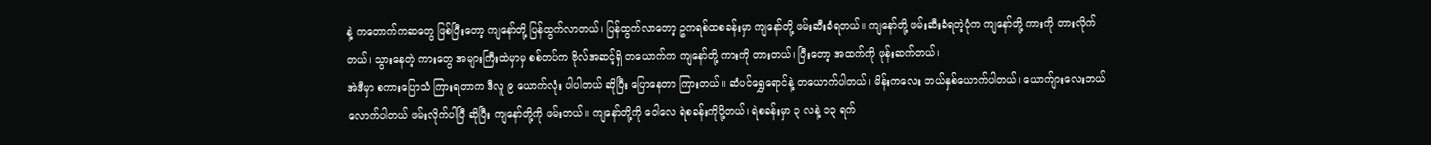နဲ့ ကတောက်ကဆတွေ ဖြစ်ပြီးတော့ ကျနော်တို့ ပြန်ထွက်လာတယ်၊ ပြန်ထွက်လာတော့ ဥကရစ်ထစခန်းမှာ ကျနော်တို့ ဖမ်းဆီးခံရတယ်။ ကျနော်တို့ ဖမ်းဆီးခံရတဲ့ပုံက ကျနော်တို့ ကားကို တားလိုက်တယ်၊ သွားနေတဲ့ ကားတွေ အများကြီးထဲမှာမှ စစ်တပ်က ဗိုလ်အဆင့်ရှိ တယောက်က ကျနော်တို့ ကားကို တားတယ်၊ ပြီးတော့ အထက်ကို ဖုန်းဆက်တယ်၊
အဲဒီမှာ စကားပြောသံ ကြားရတာက ဒီလူ ၉ ယောက်လုံး ပါပါတယ် ဆိုပြီး ပြောနေတာ ကြားတယ်။ ဆံပင်ရွှေရောင်နဲ့ တယောက်ပါတယ်၊ မိန်းကလေး ဘယ်နှစ်ယောက်ပါတယ်၊ ယောက်ျားလေးဘယ်လောက်ပါတယ် ဖမ်းလိုက်ပါပြီ ဆိုပြီး ကျနော်တို့ကို ဖမ်းတယ်။ ကျနော်တို့ကို ဝေါလေ ရဲစခန်းကိုပို့တယ်၊ ရဲစခန်းမှာ ၃ လနဲ့ ၁၃ ရက်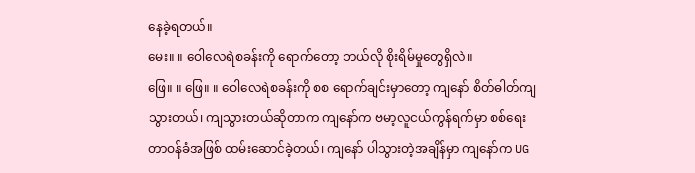နေခဲ့ရတယ်။
မေး။ ။ ဝေါလေရဲစခန်းကို ရောက်တော့ ဘယ်လို စိုးရိမ်မှုတွေရှိလဲ။
ဖြေ။ ။ ဖြေ။ ။ ဝေါလေရဲစခန်းကို စစ ရောက်ချင်းမှာတော့ ကျနော် စိတ်ဓါတ်ကျသွားတယ်၊ ကျသွားတယ်ဆိုတာက ကျနော်က ဗမာ့လူငယ်ကွန်ရက်မှာ စစ်ရေးတာဝန်ခံအဖြစ် ထမ်းဆောင်ခဲ့တယ်၊ ကျနော် ပါသွားတဲ့အချိန်မှာ ကျနော်က UG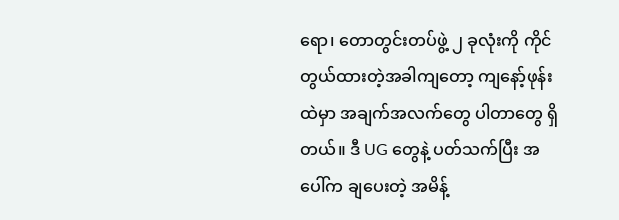ရော၊ တောတွင်းတပ်ဖွဲ့ ၂ ခုလုံးကို ကိုင်တွယ်ထားတဲ့အခါကျတော့ ကျနော့်ဖုန်းထဲမှာ အချက်အလက်တွေ ပါတာတွေ ရှိတယ်။ ဒီ UG တွေနဲ့ ပတ်သက်ပြီး အပေါ်က ချပေးတဲ့ အမိန့်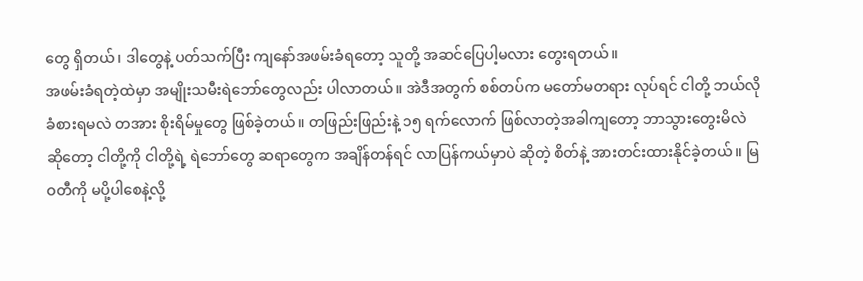တွေ ရှိတယ်၊ ဒါတွေနဲ့ ပတ်သက်ပြီး ကျနော်အဖမ်းခံရတော့ သူတို့ အဆင်ပြေပါ့မလား တွေးရတယ်။
အဖမ်းခံရတဲ့ထဲမှာ အမျိုးသမီးရဲဘော်တွေလည်း ပါလာတယ်။ အဲဒီအတွက် စစ်တပ်က မတော်မတရား လုပ်ရင် ငါတို့ ဘယ်လိုခံစားရမလဲ တအား စိုးရိမ်မှုတွေ ဖြစ်ခဲ့တယ်။ တဖြည်းဖြည်းနဲ့ ၁၅ ရက်လောက် ဖြစ်လာတဲ့အခါကျတော့ ဘာသွားတွေးမိလဲဆိုတော့ ငါတို့ကို ငါတို့ရဲ့ ရဲဘော်တွေ ဆရာတွေက အချိန်တန်ရင် လာပြန်ကယ်မှာပဲ ဆိုတဲ့ စိတ်နဲ့ အားတင်းထားနိုင်ခဲ့တယ်။ မြဝတီကို မပို့ပါစေနဲ့လို့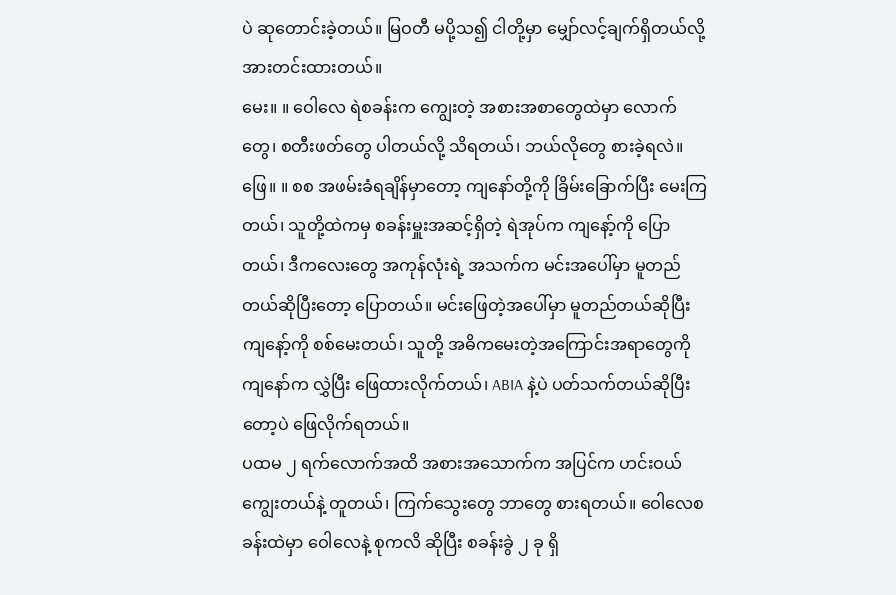ပဲ ဆုတောင်းခဲ့တယ်။ မြဝတီ မပို့သ၍ ငါတို့မှာ မျှော်လင့်ချက်ရှိတယ်လို့ အားတင်းထားတယ်။
မေး။ ။ ဝေါလေ ရဲစခန်းက ကျွေးတဲ့ အစားအစာတွေထဲမှာ လောက်တွေ၊ စတီးဖတ်တွေ ပါတယ်လို့ သိရတယ်၊ ဘယ်လိုတွေ စားခဲ့ရလဲ။
ဖြေ။ ။ စစ အဖမ်းခံရချိန်မှာတော့ ကျနော်တို့ကို ခြိမ်းခြောက်ပြီး မေးကြတယ်၊ သူတို့ထဲကမှ စခန်းမှူးအဆင့်ရှိတဲ့ ရဲအုပ်က ကျနော့်ကို ပြောတယ်၊ ဒီကလေးတွေ အကုန်လုံးရဲ့ အသက်က မင်းအပေါ်မှာ မူတည်တယ်ဆိုပြီးတော့ ပြောတယ်။ မင်းဖြေတဲ့အပေါ်မှာ မူတည်တယ်ဆိုပြီး ကျနော့်ကို စစ်မေးတယ်၊ သူတို့ အဓိကမေးတဲ့အကြောင်းအရာတွေကို ကျနော်က လွှဲပြီး ဖြေထားလိုက်တယ်၊ ABIA နဲ့ပဲ ပတ်သက်တယ်ဆိုပြီးတော့ပဲ ဖြေလိုက်ရတယ်။
ပထမ ၂ ရက်လောက်အထိ အစားအသောက်က အပြင်က ဟင်းဝယ်ကျွေးတယ်နဲ့ တူတယ်၊ ကြက်သွေးတွေ ဘာတွေ စားရတယ်။ ဝေါလေစခန်းထဲမှာ ဝေါလေနဲ့ စုကလိ ဆိုပြီး စခန်းခွဲ ၂ ခု ရှိ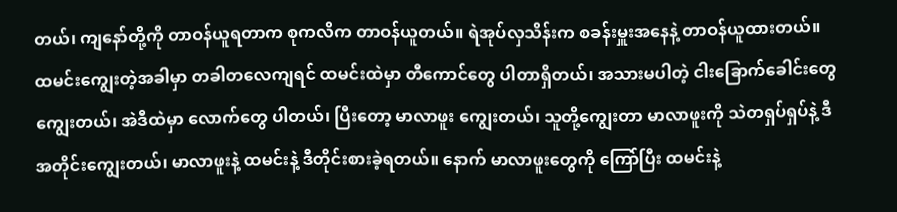တယ်၊ ကျနော်တို့ကို တာဝန်ယူရတာက စုကလိက တာဝန်ယူတယ်။ ရဲအုပ်လှသိန်းက စခန်းမှူးအနေနဲ့ တာဝန်ယူထားတယ်။
ထမင်းကျွေးတဲ့အခါမှာ တခါတလေကျရင် ထမင်းထဲမှာ တီကောင်တွေ ပါတာရှိတယ်၊ အသားမပါတဲ့ ငါးခြောက်ခေါင်းတွေ ကျွေးတယ်၊ အဲဒီထဲမှာ လောက်တွေ ပါတယ်၊ ပြီးတော့ မာလာဖူး ကျွေးတယ်၊ သူတို့ကျွေးတာ မာလာဖူးကို သဲတရှပ်ရှပ်နဲ့ ဒီအတိုင်းကျွေးတယ်၊ မာလာဖူးနဲ့ ထမင်းနဲ့ ဒီတိုင်းစားခဲ့ရတယ်။ နောက် မာလာဖူးတွေကို ကြော်ပြီး ထမင်းနဲ့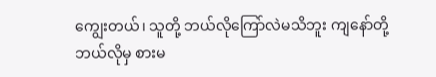ကျွေးတယ်၊ သူတို့ ဘယ်လိုကြော်လဲမသိဘူး ကျနော်တို့ ဘယ်လိုမှ စားမ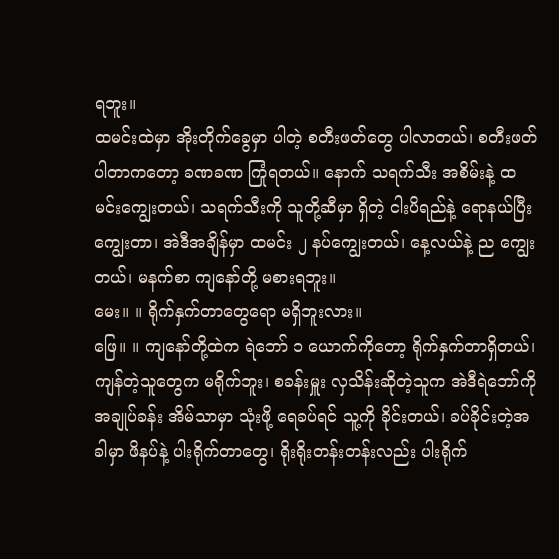ရဘူး။
ထမင်းထဲမှာ အိုးတိုက်ခွေမှာ ပါတဲ့ စတီးဖတ်တွေ ပါလာတယ်၊ စတီးဖတ်ပါတာကတော့ ခဏခဏ ကြုံရတယ်။ နောက် သရက်သီး အစိမ်းနဲ့ ထမင်းကျွေးတယ်၊ သရက်သီးကို သူတို့ဆီမှာ ရှိတဲ့ ငါးပိရည်နဲ့ ရောနယ်ပြီး ကျွေးတာ၊ အဲဒီအချိန်မှာ ထမင်း ၂ နပ်ကျွေးတယ်၊ နေ့လယ်နဲ့ ည ကျွေးတယ်၊ မနက်စာ ကျနော်တို့ မစားရဘူး။
မေး။ ။ ရိုက်နှက်တာတွေရော မရှိဘူးလား။
ဖြေ။ ။ ကျနော်တို့ထဲက ရဲဘော် ၁ ယောက်ကိုတော့ ရိုက်နှက်တာရှိတယ်၊ ကျန်တဲ့သူတွေက မရိုက်ဘူး၊ စခန်းမှူး လှသိန်းဆိုတဲ့သူက အဲဒီရဲဘော်ကို အချုပ်ခန်း အိမ်သာမှာ သုံးဖို့ ရေခပ်ရင် သူ့ကို ခိုင်းတယ်၊ ခပ်ခိုင်းတဲ့အခါမှာ ဖိနပ်နဲ့ ပါးရိုက်တာတွေ၊ ရိုးရိုးတန်းတန်းလည်း ပါးရိုက်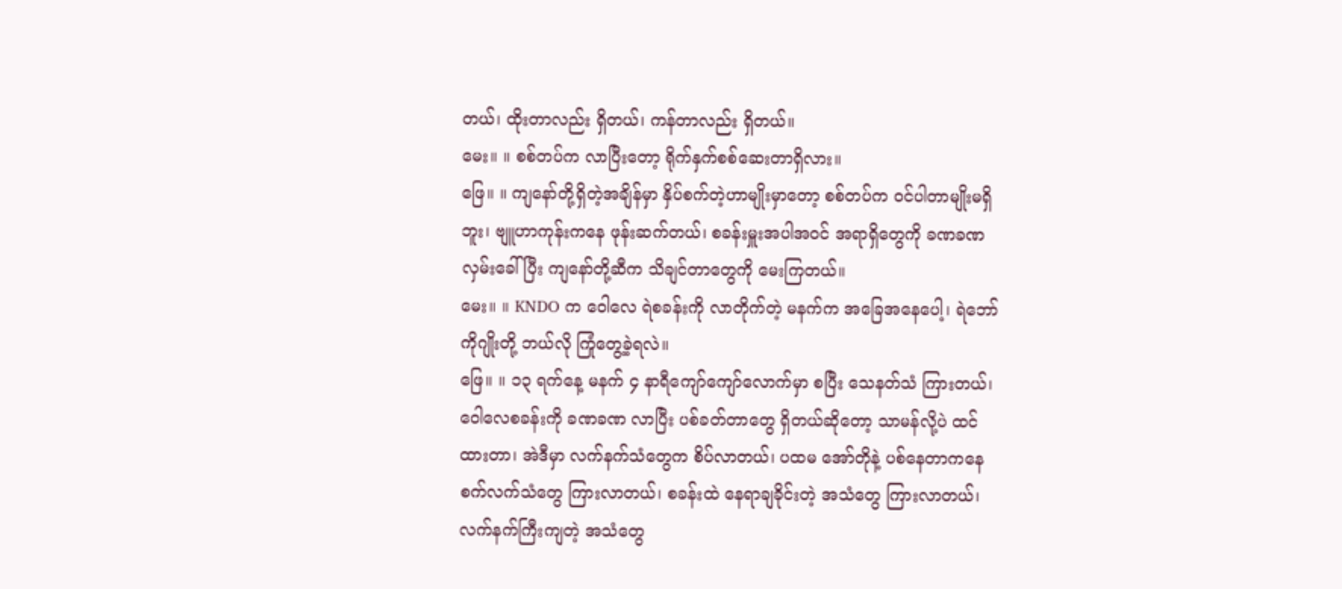တယ်၊ ထိုးတာလည်း ရှိတယ်၊ ကန်တာလည်း ရှိတယ်။
မေး။ ။ စစ်တပ်က လာပြီးတော့ ရိုက်နှက်စစ်ဆေးတာရှိလား။
ဖြေ။ ။ ကျနော်တို့ရှိတဲ့အချိန်မှာ နှိပ်စက်တဲ့ဟာမျိုးမှာတော့ စစ်တပ်က ဝင်ပါတာမျိုးမရှိဘူး၊ ဗျူဟာကုန်းကနေ ဖုန်းဆက်တယ်၊ စခန်းမှူးအပါအဝင် အရာရှိတွေကို ခဏခဏ လှမ်းခေါ်ပြီး ကျနော်တို့ဆီက သိချင်တာတွေကို မေးကြတယ်။
မေး။ ။ KNDO က ဝေါလေ ရဲစခန်းကို လာတိုက်တဲ့ မနက်က အခြေအနေပေါ့၊ ရဲဘော်ကိုဂျိုးတို့ ဘယ်လို ကြုံတွေ့ခဲ့ရလဲ။
ဖြေ။ ။ ၁၃ ရက်နေ့ မနက် ၄ နာရီကျော်ကျော်လောက်မှာ စပြီး သေနတ်သံ ကြားတယ်၊ ဝေါလေစခန်းကို ခဏခဏ လာပြီး ပစ်ခတ်တာတွေ ရှိတယ်ဆိုတော့ သာမန်လို့ပဲ ထင်ထားတာ၊ အဲဒီမှာ လက်နက်သံတွေက စိပ်လာတယ်၊ ပထမ အော်တိုနဲ့ ပစ်နေတာကနေ စက်လက်သံတွေ ကြားလာတယ်၊ စခန်းထဲ နေရာချခိုင်းတဲ့ အသံတွေ ကြားလာတယ်၊ လက်နက်ကြီးကျတဲ့ အသံတွေ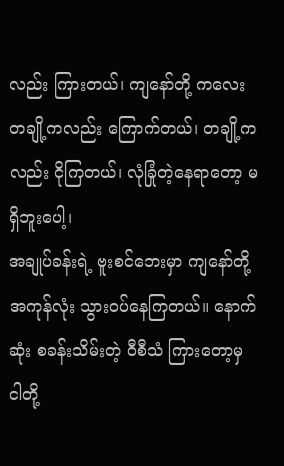လည်း ကြားတယ်၊ ကျနော်တို့ ကလေးတချို့ကလည်း ကြောက်တယ်၊ တချို့ကလည်း ငိုကြတယ်၊ လုံခြုံတဲ့နေရာတော့ မရှိဘူးပေါ့၊
အချုပ်ခန်းရဲ့ ဗူးစင်ဘေးမှာ ကျနော်တို့ အကုန်လုံး သွားဝပ်နေကြတယ်။ နောက်ဆုံး စခန်းသိမ်းတဲ့ ဝီစီသံ ကြားတော့မှ ငါတို့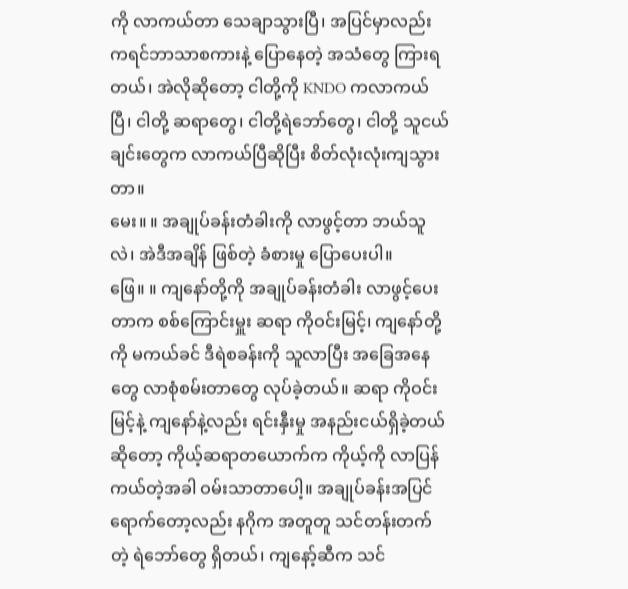ကို လာကယ်တာ သေချာသွားပြီ၊ အပြင်မှာလည်း ကရင်ဘာသာစကားနဲ့ ပြောနေတဲ့ အသံတွေ ကြားရတယ်၊ အဲလိုဆိုတော့ ငါတို့ကို KNDO ကလာကယ်ပြီ၊ ငါတို့ ဆရာတွေ၊ ငါတို့ရဲဘော်တွေ၊ ငါတို့ သူငယ်ချင်းတွေက လာကယ်ပြီဆိုပြီး စိတ်လုံးလုံးကျသွားတာ။
မေး။ ။ အချုပ်ခန်းတံခါးကို လာဖွင့်တာ ဘယ်သူလဲ၊ အဲဒီအချိန် ဖြစ်တဲ့ ခံစားမှု ပြောပေးပါ။
ဖြေ။ ။ ကျနော်တို့ကို အချုပ်ခန်းတံခါး လာဖွင့်ပေးတာက စစ်ကြောင်းမှူး ဆရာ ကိုဝင်းမြင့်၊ ကျနော်တို့ကို မကယ်ခင် ဒီရဲစခန်းကို သူလာပြီး အခြေအနေတွေ လာစုံစမ်းတာတွေ လုပ်ခဲ့တယ်။ ဆရာ ကိုဝင်းမြင့်နဲ့ ကျနော်နဲ့လည်း ရင်းနှီးမှု အနည်းငယ်ရှိခဲ့တယ်ဆိုတော့ ကိုယ့်ဆရာတယောက်က ကိုယ့်ကို လာပြန်ကယ်တဲ့အခါ ဝမ်းသာတာပေါ့။ အချုပ်ခန်းအပြင်ရောက်တော့လည်း နဂိုက အတူတူ သင်တန်းတက်တဲ့ ရဲဘော်တွေ ရှိတယ်၊ ကျနော့်ဆီက သင်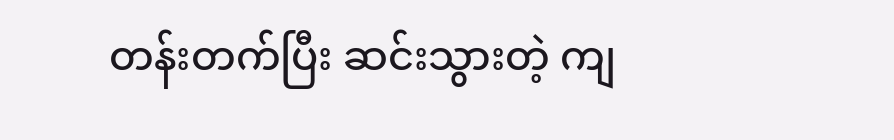တန်းတက်ပြီး ဆင်းသွားတဲ့ ကျ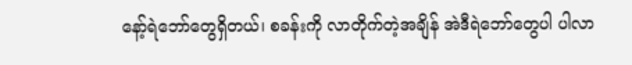နော့်ရဲဘော်တွေရှိတယ်၊ စခန်းကို လာတိုက်တဲ့အချိန် အဲဒီရဲဘော်တွေပါ ပါလာ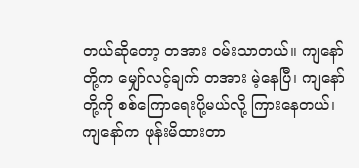တယ်ဆိုတော့ တအား ဝမ်းသာတယ်။ ကျနော်တို့က မျှော်လင့်ချက် တအား မဲ့နေပြီ၊ ကျနော်တို့ကို စစ်ကြောရေးပို့မယ်လို့ ကြားနေတယ်၊ ကျနော်က ဖုန်းမိထားတာ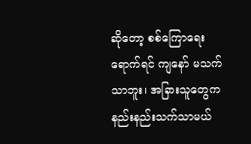ဆိုတော့ စစ်ကြောရေးရောက်ရင် ကျနော် မသက်သာဘူး၊ အခြားသူတွေက နည်းနည်းသက်သာမယ်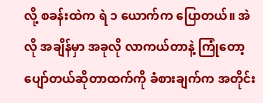လို့ စခန်းထဲက ရဲ ၁ ယောက်က ပြောတယ်။ အဲလို အချိန်မှာ အခုလို လာကယ်တာနဲ့ ကြုံတော့ ပျော်တယ်ဆိုတာထက်ကို ခံစားချက်က အတိုင်း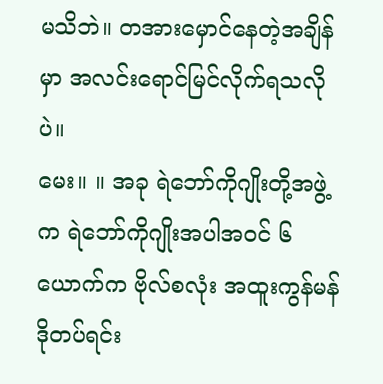မသိဘဲ။ တအားမှောင်နေတဲ့အချိန်မှာ အလင်းရောင်မြင်လိုက်ရသလိုပဲ။
မေး။ ။ အခု ရဲဘော်ကိုဂျိုးတို့အဖွဲ့က ရဲဘော်ကိုဂျိုးအပါအဝင် ၆ ယောက်က ဗိုလ်စလုံး အထူးကွန်မန်ဒိုတပ်ရင်း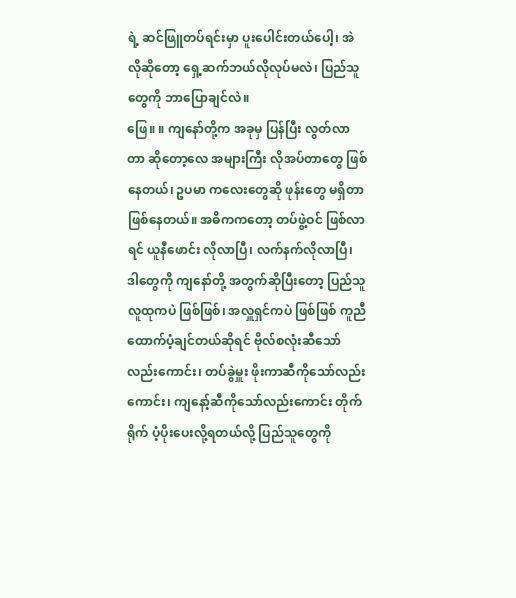ရဲ့ ဆင်ဖြူတပ်ရင်းမှာ ပူးပေါင်းတယ်ပေါ့၊ အဲလိုဆိုတော့ ရှေ့ဆက်ဘယ်လိုလုပ်မလဲ၊ ပြည်သူတွေကို ဘာပြောချင်လဲ။
ဖြေ။ ။ ကျနော်တို့က အခုမှ ပြန်ပြီး လွတ်လာတာ ဆိုတော့လေ အများကြီး လိုအပ်တာတွေ ဖြစ်နေတယ်၊ ဥပမာ ကလေးတွေဆို ဖုန်းတွေ မရှိတာ ဖြစ်နေတယ်။ အဓိကကတော့ တပ်ဖွဲ့ဝင် ဖြစ်လာရင် ယူနီဖောင်း လိုလာပြီ၊ လက်နက်လိုလာပြီ၊ ဒါတွေကို ကျနော်တို့ အတွက်ဆိုပြီးတော့ ပြည်သူလူထုကပဲ ဖြစ်ဖြစ်၊ အလှူရှင်ကပဲ ဖြစ်ဖြစ် ကူညီထောက်ပံ့ချင်တယ်ဆိုရင် ဗိုလ်စလုံးဆီသော်လည်းကောင်း၊ တပ်ခွဲမှူး ဖိုးကာဆီကိုသော်လည်းကောင်း၊ ကျနော့်ဆီကိုသော်လည်းကောင်း တိုက်ရိုက် ပံ့ပိုးပေးလို့ရတယ်လို့ ပြည်သူတွေကို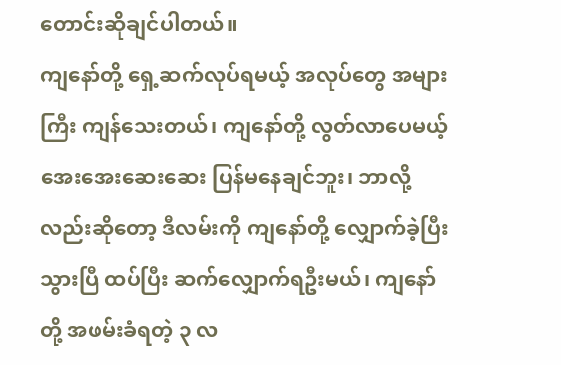တောင်းဆိုချင်ပါတယ်။
ကျနော်တို့ ရှေ့ဆက်လုပ်ရမယ့် အလုပ်တွေ အများကြီး ကျန်သေးတယ်၊ ကျနော်တို့ လွတ်လာပေမယ့် အေးအေးဆေးဆေး ပြန်မနေချင်ဘူး၊ ဘာလို့လည်းဆိုတော့ ဒီလမ်းကို ကျနော်တို့ လျှောက်ခဲ့ပြီးသွားပြီ ထပ်ပြီး ဆက်လျှောက်ရဦးမယ်၊ ကျနော်တို့ အဖမ်းခံရတဲ့ ၃ လ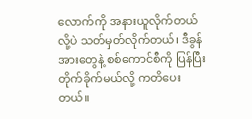လောက်ကို အနားယူလိုက်တယ်လို့ပဲ သတ်မှတ်လိုက်တယ်၊ ဒီခွန်အားတွေနဲ့ စစ်ကောင်စီကို ပြန်ပြီး တိုက်ခိုက်မယ်လို့ ကတိပေးတယ်။